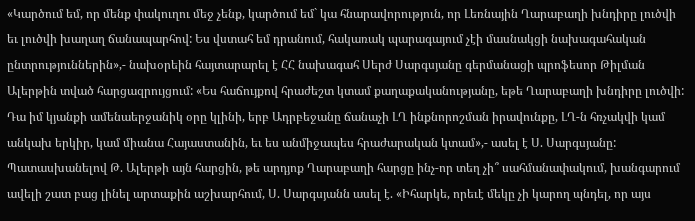«Կարծում եմ, որ մենք փակուղու մեջ չենք, կարծում եմ` կա հնարավորություն, որ Լեռնային Ղարաբաղի խնդիրը լուծվի եւ լուծվի խաղաղ ճանապարհով: Ես վստահ եմ դրանում, հակառակ պարագայում չէի մասնակցի նախագահական ընտրություններին»,- նախօրեին հայտարարել է ՀՀ նախագահ Սերժ Սարգսյանը գերմանացի պրոֆեսոր Թիլման Ալերթին տված հարցազրույցում: «Ես հաճույքով հրաժեշտ կտամ քաղաքականությանը, եթե Ղարաբաղի խնդիրը լուծվի: Դա իմ կյանքի ամենաերջանիկ օրը կլինի, երբ Ադրբեջանը ճանաչի ԼՂ ինքնորոշման իրավունքը, ԼՂ-ն հռչակվի կամ անկախ երկիր, կամ միանա Հայաստանին, եւ ես անմիջապես հրաժարական կտամ»,- ասել է Ս. Սարգսյանը: Պատասխանելով Թ. Ալերթի այն հարցին, թե արդյոք Ղարաբաղի հարցը ինչ-որ տեղ չի՞ սահմանափակում, խանգարում ավելի շատ բաց լինել արտաքին աշխարհում, Ս. Սարգսյանն ասել է. «Իհարկե, որեւէ մեկը չի կարող պնդել, որ այս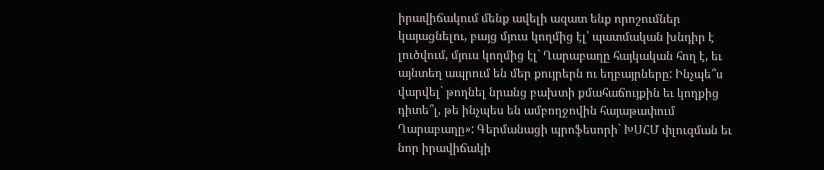իրավիճակում մենք ավելի ազատ ենք որոշումներ կայացնելու, բայց մյուս կողմից էլ՝ պատմական խնդիր է լուծվում, մյուս կողմից էլ` Ղարաբաղը հայկական հող է, եւ այնտեղ ապրում են մեր քույրերն ու եղբայրները: Ինչպե՞ս վարվել` թողնել նրանց բախտի քմահաճույքին եւ կողքից դիտե՞լ, թե ինչպես են ամբողջովին հայաթափում Ղարաբաղը»: Գերմանացի պրոֆեսորի` ԽՍՀՄ փլուզման եւ նոր իրավիճակի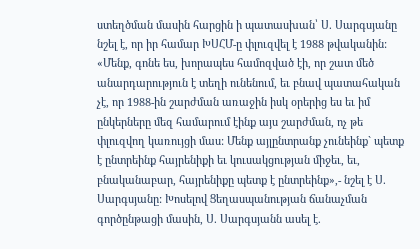ստեղծման մասին հարցին ի պատասխան՝ Ս. Սարգսյանը նշել է, որ իր համար ԽՍՀՄ-ը փլուզվել է 1988 թվականին: «Մենք, գոնե ես, խորապես համոզված էի, որ շատ մեծ անարդարություն է տեղի ունենում, եւ բնավ պատահական չէ, որ 1988-ին շարժման առաջին իսկ օրերից ես եւ իմ ընկերները մեզ համարում էինք այս շարժման, ոչ թե փլուզվող կառույցի մաս: Մենք այլընտրանք չունեինք` պետք է ընտրեինք հայրենիքի եւ կուսակցության միջեւ, եւ, բնականաբար, հայրենիքը պետք է ընտրեինք»,- նշել է Ս. Սարգսյանը: Խոսելով Ցեղասպանության ճանաչման գործընթացի մասին, Ս. Սարգսյանն ասել է.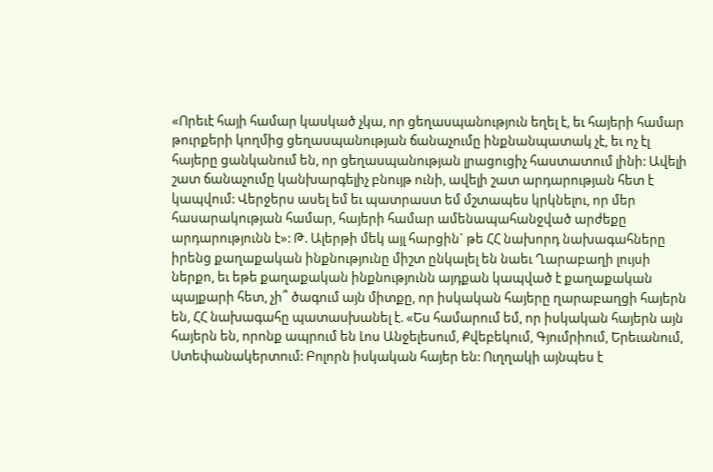«Որեւէ հայի համար կասկած չկա, որ ցեղասպանություն եղել է, եւ հայերի համար թուրքերի կողմից ցեղասպանության ճանաչումը ինքնանպատակ չէ, եւ ոչ էլ հայերը ցանկանում են, որ ցեղասպանության լրացուցիչ հաստատում լինի: Ավելի շատ ճանաչումը կանխարգելիչ բնույթ ունի, ավելի շատ արդարության հետ է կապվում: Վերջերս ասել եմ եւ պատրաստ եմ մշտապես կրկնելու, որ մեր հասարակության համար, հայերի համար ամենապահանջված արժեքը արդարությունն է»: Թ. Ալերթի մեկ այլ հարցին` թե ՀՀ նախորդ նախագահները իրենց քաղաքական ինքնությունը միշտ ընկալել են նաեւ Ղարաբաղի լույսի ներքո, եւ եթե քաղաքական ինքնությունն այդքան կապված է քաղաքական պայքարի հետ, չի՞ ծագում այն միտքը, որ իսկական հայերը ղարաբաղցի հայերն են, ՀՀ նախագահը պատասխանել է. «Ես համարում եմ, որ իսկական հայերն այն հայերն են, որոնք ապրում են Լոս Անջելեսում, Քվեբեկում, Գյումրիում, Երեւանում, Ստեփանակերտում: Բոլորն իսկական հայեր են: Ուղղակի այնպես է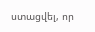ստացվել, որ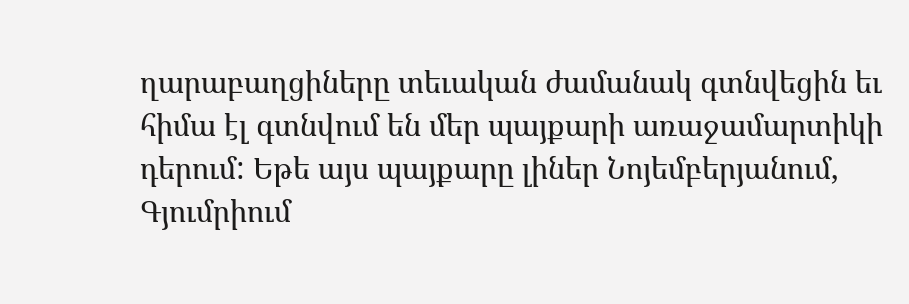ղարաբաղցիները տեւական ժամանակ գտնվեցին եւ հիմա էլ գտնվում են մեր պայքարի առաջամարտիկի դերում: Եթե այս պայքարը լիներ Նոյեմբերյանում, Գյումրիում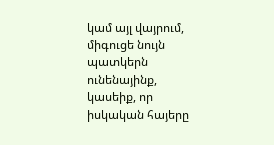կամ այլ վայրում, միգուցե նույն պատկերն ունենայինք, կասեիք, որ իսկական հայերը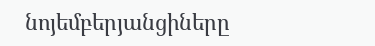նոյեմբերյանցիները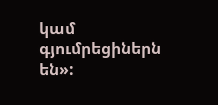կամ գյումրեցիներն են»: